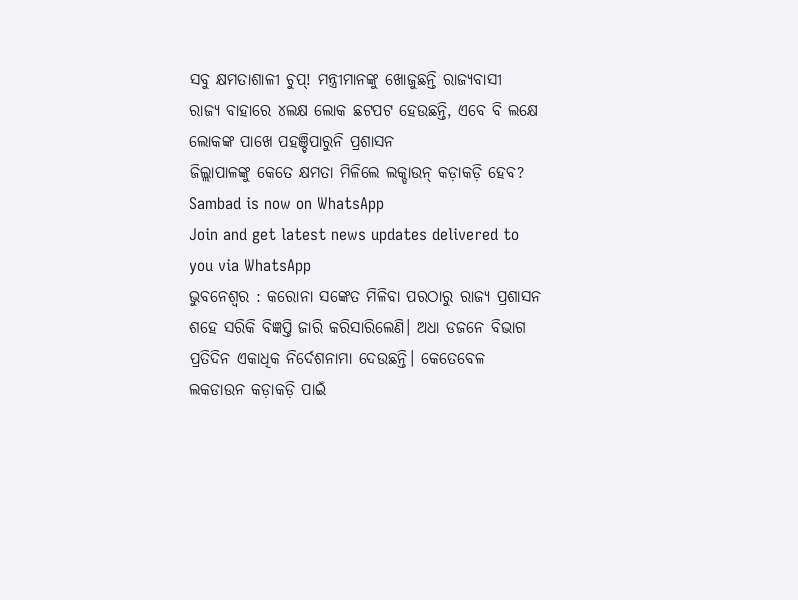ସବୁ କ୍ଷମତାଶାଳୀ ଚୁପ୍! ମନ୍ତ୍ରୀମାନଙ୍କୁ ଖୋଜୁଛନ୍ତି ରାଜ୍ୟବାସୀ
ରାଜ୍ୟ ବାହାରେ ୪ଲକ୍ଷ ଲୋକ ଛଟପଟ ହେଉଛନ୍ତି, ଏବେ ବି ଲକ୍ଷେ ଲୋକଙ୍କ ପାଖେ ପହଞ୍ଚିପାରୁନି ପ୍ରଶାସନ
ଜିଲ୍ଲାପାଳଙ୍କୁ କେତେ କ୍ଷମତା ମିଳିଲେ ଲକ୍ଡାଉନ୍ କଡ଼ାକଡ଼ି ହେବ?
Sambad is now on WhatsApp
Join and get latest news updates delivered to you via WhatsApp
ଭୁବନେଶ୍ବର : କରୋନା ସଙ୍କେତ ମିଳିବା ପରଠାରୁ ରାଜ୍ୟ ପ୍ରଶାସନ ଶହେ ସରିକି ବିଜ୍ଞପ୍ତି ଜାରି କରିସାରିଲେଣି। ଅଧା ଡଜନେ ବିଭାଗ ପ୍ରତିଦିନ ଏକାଧିକ ନିର୍ଦେଶନାମା ଦେଉଛନ୍ତି। କେତେବେଳ ଲକଡାଉନ କଡ଼ାକଡ଼ି ପାଇଁ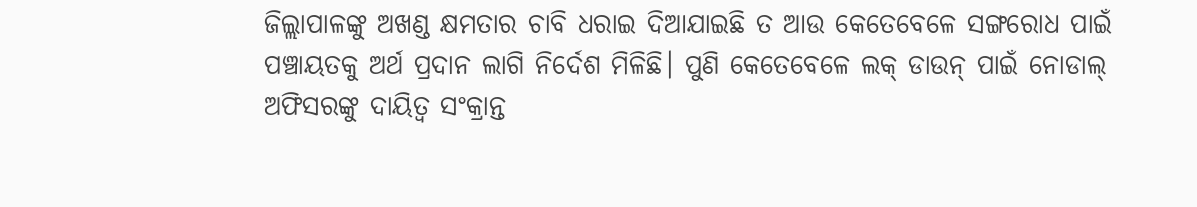ଜିଲ୍ଲାପାଳଙ୍କୁ ଅଖଣ୍ଡ କ୍ଷମତାର ଚାବି ଧରାଇ ଦିଆଯାଇଛି ତ ଆଉ କେତେବେଳେ ସଙ୍ଗରୋଧ ପାଇଁ ପଞ୍ଚାୟତକୁ ଅର୍ଥ ପ୍ରଦାନ ଲାଗି ନିର୍ଦେଶ ମିଳିଛି। ପୁଣି କେତେବେଳେ ଲକ୍ ଡାଉନ୍ ପାଇଁ ନୋଡାଲ୍ ଅଫିସରଙ୍କୁ ଦାୟିତ୍ବ ସଂକ୍ରାନ୍ତ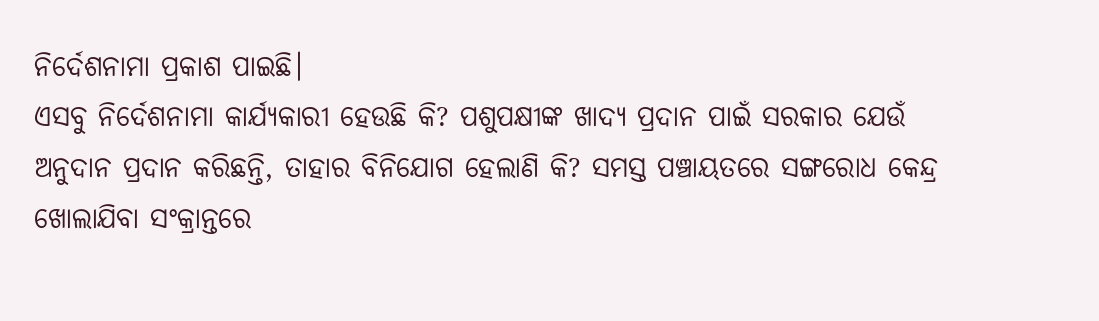ନିର୍ଦେଶନାମା ପ୍ରକାଶ ପାଇଛି।
ଏସବୁ ନିର୍ଦେଶନାମା କାର୍ଯ୍ୟକାରୀ ହେଉଛି କି? ପଶୁପକ୍ଷୀଙ୍କ ଖାଦ୍ୟ ପ୍ରଦାନ ପାଇଁ ସରକାର ଯେଉଁ ଅନୁଦାନ ପ୍ରଦାନ କରିଛନ୍ତି, ତାହାର ବିନିଯୋଗ ହେଲାଣି କି? ସମସ୍ତ ପଞ୍ଚାୟତରେ ସଙ୍ଗରୋଧ କେନ୍ଦ୍ର ଖୋଲାଯିବା ସଂକ୍ରାନ୍ତରେ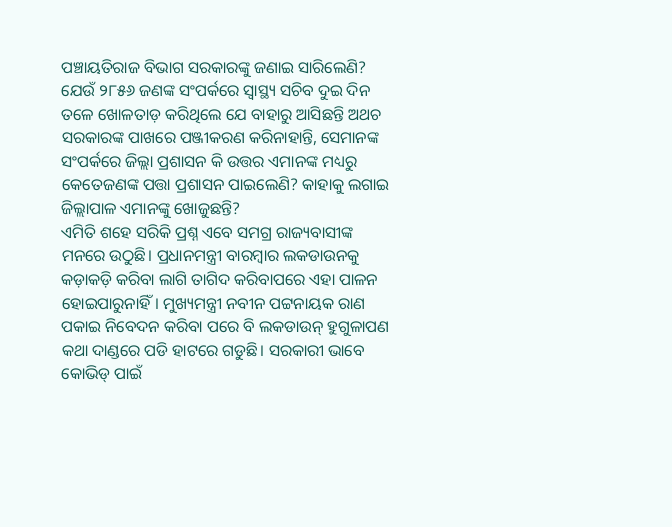ପଞ୍ଚାୟତିରାଜ ବିଭାଗ ସରକାରଙ୍କୁ ଜଣାଇ ସାରିଲେଣି? ଯେଉଁ ୨୮୫୬ ଜଣଙ୍କ ସଂପର୍କରେ ସ୍ବାସ୍ଥ୍ୟ ସଚିବ ଦୁଇ ଦିନ ତଳେ ଖୋଳତାଡ଼ କରିଥିଲେ ଯେ ବାହାରୁ ଆସିଛନ୍ତି ଅଥଚ ସରକାରଙ୍କ ପାଖରେ ପଞ୍ଜୀକରଣ କରିନାହାନ୍ତି, ସେମାନଙ୍କ ସଂପର୍କରେ ଜିଲ୍ଲା ପ୍ରଶାସନ କି ଉତ୍ତର ଏମାନଙ୍କ ମଧ୍ୟରୁ କେତେଜଣଙ୍କ ପତ୍ତା ପ୍ରଶାସନ ପାଇଲେଣି? କାହାକୁ ଲଗାଇ ଜିଲ୍ଲାପାଳ ଏମାନଙ୍କୁ ଖୋଜୁଛନ୍ତି?
ଏମିତି ଶହେ ସରିକି ପ୍ରଶ୍ନ ଏବେ ସମଗ୍ର ରାଜ୍ୟବାସୀଙ୍କ ମନରେ ଉଠୁଛି। ପ୍ରଧାନମନ୍ତ୍ରୀ ବାରମ୍ବାର ଲକଡାଉନକୁ କଡ଼ାକଡ଼ି କରିବା ଲାଗି ତାଗିଦ କରିବାପରେ ଏହା ପାଳନ ହୋଇପାରୁନାହିଁ। ମୁଖ୍ୟମନ୍ତ୍ରୀ ନବୀନ ପଟ୍ଟନାୟକ ରାଣ ପକାଇ ନିବେଦନ କରିବା ପରେ ବି ଲକଡାଉନ୍ ହୁଗୁଳାପଣ କଥା ଦାଣ୍ଡରେ ପଡି ହାଟରେ ଗଡୁଛି। ସରକାରୀ ଭାବେ କୋଭିଡ୍ ପାଇଁ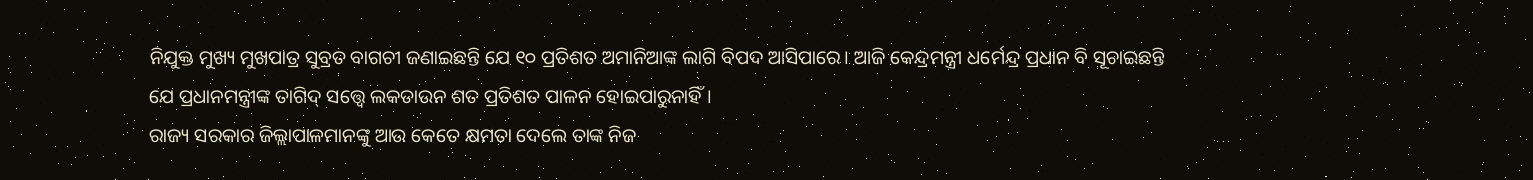ନିଯୁକ୍ତ ମୁଖ୍ୟ ମୁଖପାତ୍ର ସୁବ୍ରତ ବାଗଚୀ ଜଣାଇଛନ୍ତି ଯେ ୧୦ ପ୍ରତିଶତ ଅମାନିଆଙ୍କ ଲାଗି ବିପଦ ଆସିପାରେ। ଆଜି କେନ୍ଦ୍ରମନ୍ତ୍ରୀ ଧର୍ମେନ୍ଦ୍ର ପ୍ରଧାନ ବି ସୂଚାଇଛନ୍ତି ଯେ ପ୍ରଧାନମନ୍ତ୍ରୀଙ୍କ ତାଗିଦ୍ ସତ୍ତ୍ବେ ଲକଡାଉନ ଶତ ପ୍ରତିଶତ ପାଳନ ହୋଇପାରୁନାହିଁ।
ରାଜ୍ୟ ସରକାର ଜିଲ୍ଲାପାଳମାନଙ୍କୁ ଆଉ କେତେ କ୍ଷମତା ଦେଲେ ତାଙ୍କ ନିଜ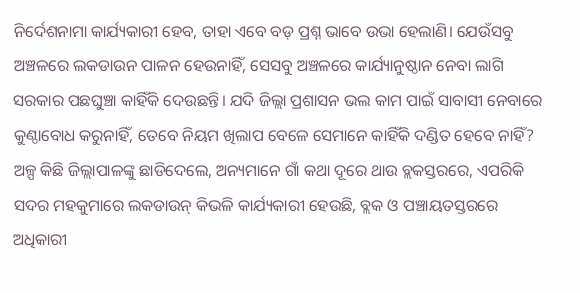ନିର୍ଦେଶନାମା କାର୍ଯ୍ୟକାରୀ ହେବ, ତାହା ଏବେ ବଡ଼ ପ୍ରଶ୍ନ ଭାବେ ଉଭା ହେଲାଣି। ଯେଉଁସବୁ ଅଞ୍ଚଳରେ ଲକଡାଉନ ପାଳନ ହେଉନାହିଁ, ସେସବୁ ଅଞ୍ଚଳରେ କାର୍ଯ୍ୟାନୁଷ୍ଠାନ ନେବା ଲାଗି ସରକାର ପଛଘୁଞ୍ଚା କାହିଁକି ଦେଉଛନ୍ତି। ଯଦି ଜିଲ୍ଲା ପ୍ରଶାସନ ଭଲ କାମ ପାଇଁ ସାବାସୀ ନେବାରେ କୁଣ୍ଠାବୋଧ କରୁନାହିଁ, ତେବେ ନିୟମ ଖିଲାପ ବେଳେ ସେମାନେ କାହିଁକି ଦଣ୍ଡିତ ହେବେ ନାହିଁ?
ଅଳ୍ପ କିଛି ଜିଲ୍ଲାପାଳଙ୍କୁ ଛାଡିଦେଲେ, ଅନ୍ୟମାନେ ଗାଁ କଥା ଦୂରେ ଥାଉ ବ୍ଲକସ୍ତରରେ, ଏପରିକି ସଦର ମହକୁମାରେ ଲକଡାଉନ୍ କିଭଳି କାର୍ଯ୍ୟକାରୀ ହେଉଛି, ବ୍ଲକ ଓ ପଞ୍ଚାୟତସ୍ତରରେ ଅଧିକାରୀ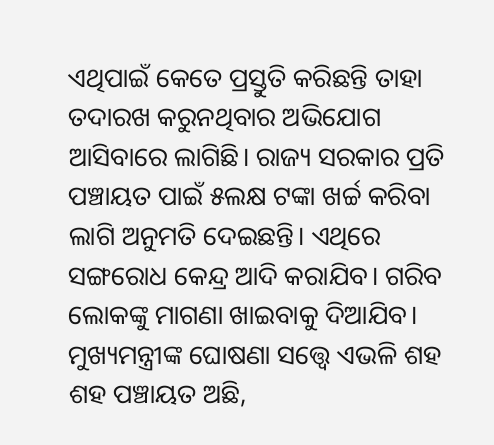ଏଥିପାଇଁ କେତେ ପ୍ରସ୍ତୁତି କରିଛନ୍ତି ତାହା ତଦାରଖ କରୁନଥିବାର ଅଭିଯୋଗ ଆସିବାରେ ଲାଗିଛି। ରାଜ୍ୟ ସରକାର ପ୍ରତି ପଞ୍ଚାୟତ ପାଇଁ ୫ଲକ୍ଷ ଟଙ୍କା ଖର୍ଚ୍ଚ କରିବା ଲାଗି ଅନୁମତି ଦେଇଛନ୍ତି। ଏଥିରେ ସଙ୍ଗରୋଧ କେନ୍ଦ୍ର ଆଦି କରାଯିବ। ଗରିବ ଲୋକଙ୍କୁ ମାଗଣା ଖାଇବାକୁ ଦିଆଯିବ। ମୁଖ୍ୟମନ୍ତ୍ରୀଙ୍କ ଘୋଷଣା ସତ୍ତ୍ବେ ଏଭଳି ଶହ ଶହ ପଞ୍ଚାୟତ ଅଛି,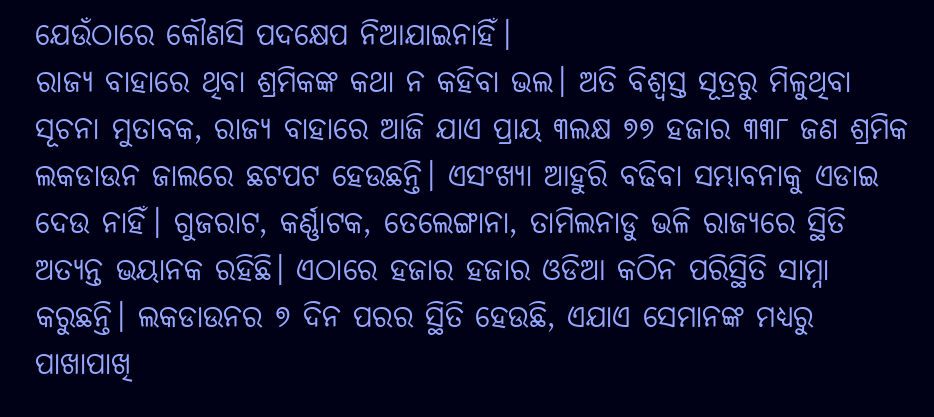ଯେଉଁଠାରେ କୌଣସି ପଦକ୍ଷେପ ନିଆଯାଇନାହିଁ।
ରାଜ୍ୟ ବାହାରେ ଥିବା ଶ୍ରମିକଙ୍କ କଥା ନ କହିବା ଭଲ। ଅତି ବିଶ୍ବସ୍ତ ସୂତ୍ରରୁ ମିଳୁଥିବା ସୂଚନା ମୁତାବକ, ରାଜ୍ୟ ବାହାରେ ଆଜି ଯାଏ ପ୍ରାୟ ୩ଲକ୍ଷ ୭୭ ହଜାର ୩୩୮ ଜଣ ଶ୍ରମିକ ଲକଡାଉନ ଜାଲରେ ଛଟପଟ ହେଉଛନ୍ତି। ଏସଂଖ୍ୟା ଆହୁରି ବଢିବା ସମ୍ଭାବନାକୁ ଏଡାଇ ଦେଉ ନାହିଁ। ଗୁଜରାଟ, କର୍ଣ୍ଣାଟକ, ତେଲେଙ୍ଗାନା, ତାମିଲନାଡୁ ଭଳି ରାଜ୍ୟରେ ସ୍ଥିତି ଅତ୍ୟନ୍ତ ଭୟାନକ ରହିଛି। ଏଠାରେ ହଜାର ହଜାର ଓଡିଆ କଠିନ ପରିସ୍ଥିତି ସାମ୍ନା କରୁଛନ୍ତି। ଲକଡାଉନର ୭ ଦିନ ପରର ସ୍ଥିତି ହେଉଛି, ଏଯାଏ ସେମାନଙ୍କ ମଧ୍ୟରୁ ପାଖାପାଖି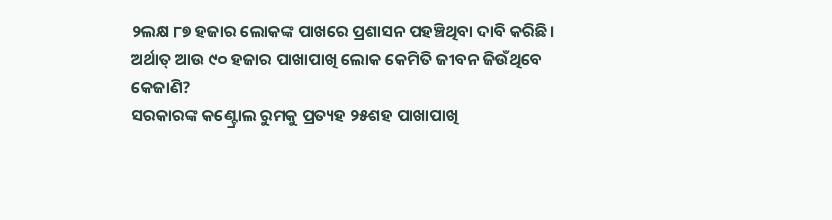୨ଲକ୍ଷ ୮୭ ହଜାର ଲୋକଙ୍କ ପାଖରେ ପ୍ରଶାସନ ପହଞ୍ଚିଥିବା ଦାବି କରିଛି। ଅର୍ଥାତ୍ ଆଉ ୯୦ ହଜାର ପାଖାପାଖି ଲୋକ କେମିତି ଜୀବନ ଜିଉଁଥିବେ କେଜାଣି?
ସରକାରଙ୍କ କଣ୍ଟ୍ରୋଲ ରୁମକୁ ପ୍ରତ୍ୟହ ୨୫ଶହ ପାଖାପାଖି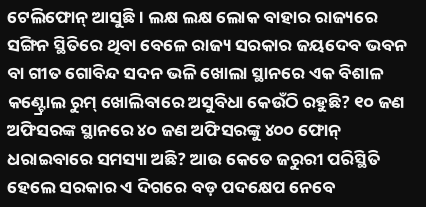ଟେଲିଫୋନ୍ ଆସୁଛି। ଲକ୍ଷ ଲକ୍ଷ ଲୋକ ବାହାର ରାଜ୍ୟରେ ସଙ୍ଗିନ ସ୍ଥିତିରେ ଥିବା ବେଳେ ରାଜ୍ୟ ସରକାର ଜୟଦେବ ଭବନ ବା ଗୀତ ଗୋବିନ୍ଦ ସଦନ ଭଳି ଖୋଲା ସ୍ଥାନରେ ଏକ ବିଶାଳ କଣ୍ଟ୍ରୋଲ ରୁମ୍ ଖୋଲିବାରେ ଅସୁବିଧା କେଉଁଠି ରହୁଛି? ୧୦ ଜଣ ଅଫିସରଙ୍କ ସ୍ଥାନରେ ୪୦ ଜଣ ଅଫିସରଙ୍କୁ ୪୦୦ ଫୋନ୍ ଧରାଇବାରେ ସମସ୍ୟା ଅଛି? ଆଉ କେତେ ଜରୁରୀ ପରିସ୍ଥିତି ହେଲେ ସରକାର ଏ ଦିଗରେ ବଡ଼ ପଦକ୍ଷେପ ନେବେ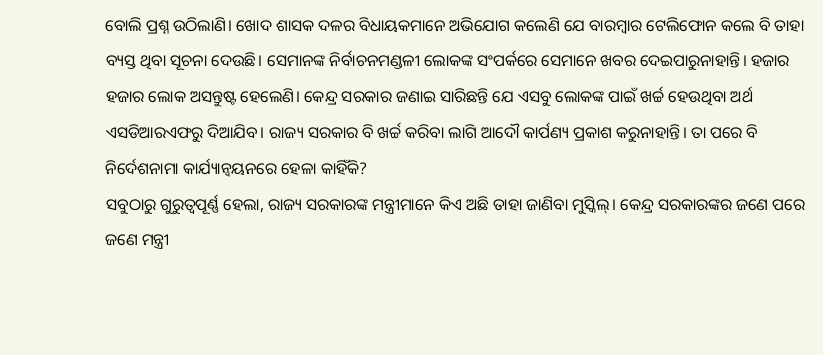ବୋଲି ପ୍ରଶ୍ନ ଉଠିଲାଣି। ଖୋଦ ଶାସକ ଦଳର ବିଧାୟକମାନେ ଅଭିଯୋଗ କଲେଣି ଯେ ବାରମ୍ବାର ଟେଲିଫୋନ କଲେ ବି ତାହା ବ୍ୟସ୍ତ ଥିବା ସୂଚନା ଦେଉଛି। ସେମାନଙ୍କ ନିର୍ବାଚନମଣ୍ଡଳୀ ଲୋକଙ୍କ ସଂପର୍କରେ ସେମାନେ ଖବର ଦେଇପାରୁନାହାନ୍ତି। ହଜାର ହଜାର ଲୋକ ଅସନ୍ତୁଷ୍ଟ ହେଲେଣି। କେନ୍ଦ୍ର ସରକାର ଜଣାଇ ସାରିଛନ୍ତି ଯେ ଏସବୁ ଲୋକଙ୍କ ପାଇଁ ଖର୍ଚ୍ଚ ହେଉଥିବା ଅର୍ଥ ଏସଡିଆରଏଫରୁ ଦିଆଯିବ। ରାଜ୍ୟ ସରକାର ବି ଖର୍ଚ୍ଚ କରିବା ଲାଗି ଆଦୌ କାର୍ପଣ୍ୟ ପ୍ରକାଶ କରୁନାହାନ୍ତି। ତା ପରେ ବି ନିର୍ଦେଶନାମା କାର୍ଯ୍ୟାନ୍ବୟନରେ ହେଳା କାହିଁକି?
ସବୁଠାରୁ ଗୁରୁତ୍ବପୂର୍ଣ୍ଣ ହେଲା, ରାଜ୍ୟ ସରକାରଙ୍କ ମନ୍ତ୍ରୀମାନେ କିଏ ଅଛି ତାହା ଜାଣିବା ମୁସ୍କିଲ୍। କେନ୍ଦ୍ର ସରକାରଙ୍କର ଜଣେ ପରେ ଜଣେ ମନ୍ତ୍ରୀ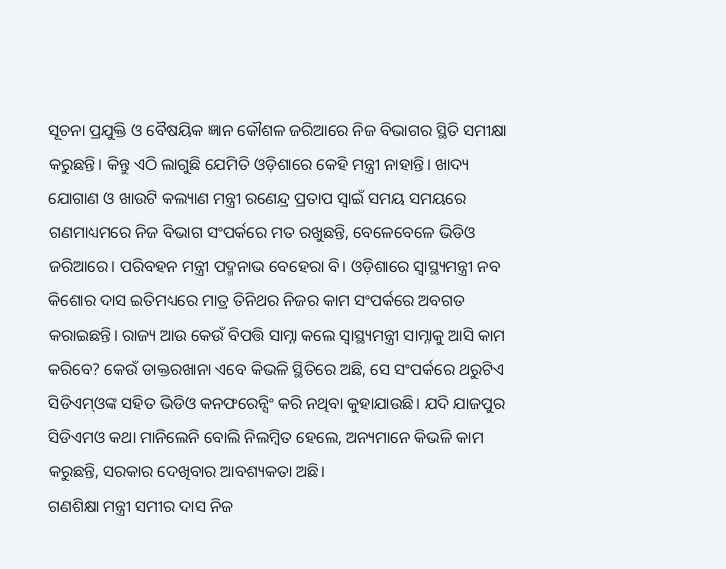ସୂଚନା ପ୍ରଯୁକ୍ତି ଓ ବୈଷୟିକ ଜ୍ଞାନ କୌଶଳ ଜରିଆରେ ନିଜ ବିଭାଗର ସ୍ଥିତି ସମୀକ୍ଷା କରୁଛନ୍ତି। କିନ୍ତୁ ଏଠି ଲାଗୁଛି ଯେମିତି ଓଡ଼ିଶାରେ କେହି ମନ୍ତ୍ରୀ ନାହାନ୍ତି। ଖାଦ୍ୟ ଯୋଗାଣ ଓ ଖାଉଟି କଲ୍ୟାଣ ମନ୍ତ୍ରୀ ରଣେନ୍ଦ୍ର ପ୍ରତାପ ସ୍ବାଇଁ ସମୟ ସମୟରେ ଗଣମାଧ୍ୟମରେ ନିଜ ବିଭାଗ ସଂପର୍କରେ ମତ ରଖୁଛନ୍ତି, ବେଳେବେଳେ ଭିଡିଓ ଜରିଆରେ। ପରିବହନ ମନ୍ତ୍ରୀ ପଦ୍ମନାଭ ବେହେରା ବି। ଓଡ଼ିଶାରେ ସ୍ବାସ୍ଥ୍ୟମନ୍ତ୍ରୀ ନବ କିଶୋର ଦାସ ଇତିମଧ୍ୟରେ ମାତ୍ର ତିନିଥର ନିଜର କାମ ସଂପର୍କରେ ଅବଗତ କରାଇଛନ୍ତି। ରାଜ୍ୟ ଆଉ କେଉଁ ବିପତ୍ତି ସାମ୍ନା କଲେ ସ୍ବାସ୍ଥ୍ୟମନ୍ତ୍ରୀ ସାମ୍ନାକୁ ଆସି କାମ କରିବେ? କେଉଁ ଡାକ୍ତରଖାନା ଏବେ କିଭଳି ସ୍ଥିତିରେ ଅଛି, ସେ ସଂପର୍କରେ ଥରୁଟିଏ ସିଡିଏମ୍ଓଙ୍କ ସହିତ ଭିଡିଓ କନଫରେନ୍ସିଂ କରି ନଥିବା କୁହାଯାଉଛି। ଯଦି ଯାଜପୁର ସିଡିଏମଓ କଥା ମାନିଲେନି ବୋଲି ନିଲମ୍ବିତ ହେଲେ, ଅନ୍ୟମାନେ କିଭଳି କାମ କରୁଛନ୍ତି, ସରକାର ଦେଖିବାର ଆବଶ୍ୟକତା ଅଛି।
ଗଣଶିକ୍ଷା ମନ୍ତ୍ରୀ ସମୀର ଦାସ ନିଜ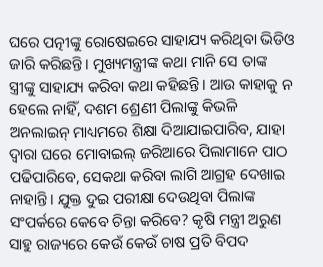ଘରେ ପତ୍ନୀଙ୍କୁ ରୋଷେଇରେ ସାହାଯ୍ୟ କରିଥିବା ଭିଡିଓ ଜାରି କରିଛନ୍ତି। ମୁଖ୍ୟମନ୍ତ୍ରୀଙ୍କ କଥା ମାନି ସେ ତାଙ୍କ ସ୍ତ୍ରୀଙ୍କୁ ସାହାଯ୍ୟ କରିବା କଥା କହିଛନ୍ତି। ଆଉ କାହାକୁ ନ ହେଲେ ନାହିଁ, ଦଶମ ଶ୍ରେଣୀ ପିଲାଙ୍କୁ କିଭଳି ଅନଲାଇନ୍ ମାଧ୍ୟମରେ ଶିକ୍ଷା ଦିଆଯାଇପାରିବ, ଯାହା ଦ୍ବାରା ଘରେ ମୋବାଇଲ୍ ଜରିଆରେ ପିଲାମାନେ ପାଠ ପଢିପାରିବେ, ସେକଥା କରିବା ଲାଗି ଆଗ୍ରହ ଦେଖାଇ ନାହାନ୍ତି। ଯୁକ୍ତ ଦୁଇ ପରୀକ୍ଷା ଦେଉଥିବା ପିଲାଙ୍କ ସଂପର୍କରେ କେବେ ଚିନ୍ତା କରିବେ? କୃଷି ମନ୍ତ୍ରୀ ଅରୁଣ ସାହୁ ରାଜ୍ୟରେ କେଉଁ କେଉଁ ଚାଷ ପ୍ରତି ବିପଦ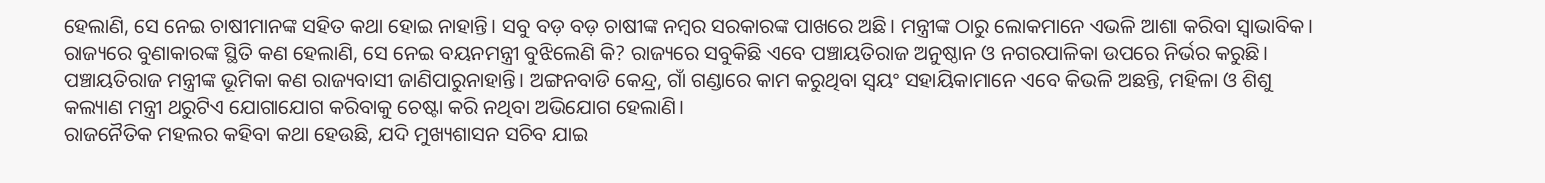ହେଲାଣି, ସେ ନେଇ ଚାଷୀମାନଙ୍କ ସହିତ କଥା ହୋଇ ନାହାନ୍ତି। ସବୁ ବଡ଼ ବଡ଼ ଚାଷୀଙ୍କ ନମ୍ବର ସରକାରଙ୍କ ପାଖରେ ଅଛି। ମନ୍ତ୍ରୀଙ୍କ ଠାରୁ ଲୋକମାନେ ଏଭଳି ଆଶା କରିବା ସ୍ବାଭାବିକ।
ରାଜ୍ୟରେ ବୁଣାକାରଙ୍କ ସ୍ଥିତି କଣ ହେଲାଣି, ସେ ନେଇ ବୟନମନ୍ତ୍ରୀ ବୁଝିଲେଣି କି? ରାଜ୍ୟରେ ସବୁକିଛି ଏବେ ପଞ୍ଚାୟତିରାଜ ଅନୁଷ୍ଠାନ ଓ ନଗରପାଳିକା ଉପରେ ନିର୍ଭର କରୁଛି। ପଞ୍ଚାୟତିରାଜ ମନ୍ତ୍ରୀଙ୍କ ଭୂମିକା କଣ ରାଜ୍ୟବାସୀ ଜାଣିପାରୁନାହାନ୍ତି। ଅଙ୍ଗନବାଡି କେନ୍ଦ୍ର, ଗାଁ ଗଣ୍ଡାରେ କାମ କରୁଥିବା ସ୍ବୟଂ ସହାୟିକାମାନେ ଏବେ କିଭଳି ଅଛନ୍ତି, ମହିଳା ଓ ଶିଶୁ କଲ୍ୟାଣ ମନ୍ତ୍ରୀ ଥରୁଟିଏ ଯୋଗାଯୋଗ କରିବାକୁ ଚେଷ୍ଟା କରି ନଥିବା ଅଭିଯୋଗ ହେଲାଣି।
ରାଜନୈତିକ ମହଲର କହିବା କଥା ହେଉଛି, ଯଦି ମୁଖ୍ୟଶାସନ ସଚିବ ଯାଇ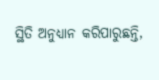ସ୍ଥିତି ଅନୁଧ୍ୟାନ କରିପାରୁଛନ୍ତି,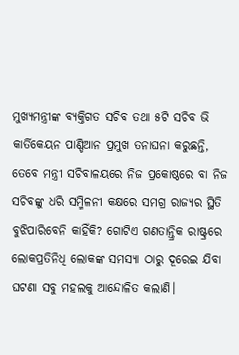ମୁଖ୍ୟମନ୍ତ୍ରୀଙ୍କ ବ୍ୟକ୍ତିଗତ ସଚିବ ତଥା ୫ଟି ସଚିବ ଭି କାର୍ତିକେୟନ ପାଣ୍ଡିଆନ ପ୍ରମୁଖ ତନାଘନା କରୁଛନ୍ତି, ତେବେ ମନ୍ତ୍ରୀ ସଚିବାଳୟରେ ନିଜ ପ୍ରକୋଷ୍ଠରେ ବା ନିଜ ସଚିବଙ୍କୁ ଧରି ସମ୍ମିଳନୀ କକ୍ଷରେ ସମଗ୍ର ରାଜ୍ୟର ସ୍ଥିତି ବୁଝିପାରିବେନି କାହିଁକି? ଗୋଟିଏ ଗଣତାନ୍ତ୍ରିକ ରାଷ୍ଟ୍ରରେ ଲୋକପ୍ରତିନିଧି ଲୋକଙ୍କ ସମସ୍ୟା ଠାରୁ ଦୂରେଇ ଯିବା ଘଟଣା ସବୁ ମହଲକୁ ଆନ୍ଦୋଳିତ କଲାଣି।